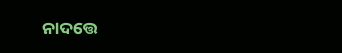ନାଦତ୍ତେ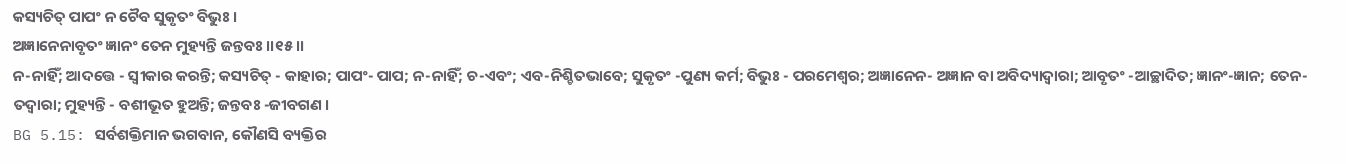କସ୍ୟଚିତ୍ ପାପଂ ନ ଚୈବ ସୁକୃତଂ ବିଭୁଃ ।
ଅଜ୍ଞାନେନାବୃତଂ ଜ୍ଞାନଂ ତେନ ମୁହ୍ୟନ୍ତି ଜନ୍ତବଃ ।।୧୫।।
ନ-ନାହିଁ; ଆଦତ୍ତେ - ସ୍ୱୀକାର କରନ୍ତି; କସ୍ୟଚିତ୍ - କାହାର; ପାପଂ- ପାପ; ନ-ନାହିଁ; ଚ-ଏବଂ; ଏବ-ନିଶ୍ଚିତଭାବେ; ସୁକୃତଂ -ପୁଣ୍ୟ କର୍ମ; ବିଭୁଃ - ପରମେଶ୍ୱର; ଅଜ୍ଞାନେନ- ଅଜ୍ଞାନ ବା ଅବିଦ୍ୟାଦ୍ୱାରା; ଆବୃତଂ -ଆଚ୍ଛାଦିତ; ଜ୍ଞାନଂ-ଜ୍ଞାନ; ତେନ-ତଦ୍ୱାରା; ମୁହ୍ୟନ୍ତି - ବଶୀଭୂତ ହୁଅନ୍ତି; ଜନ୍ତବଃ -ଜୀବଗଣ ।
BG 5.15: ସର୍ବଶକ୍ତିମାନ ଭଗବାନ, କୌଣସି ବ୍ୟକ୍ତିର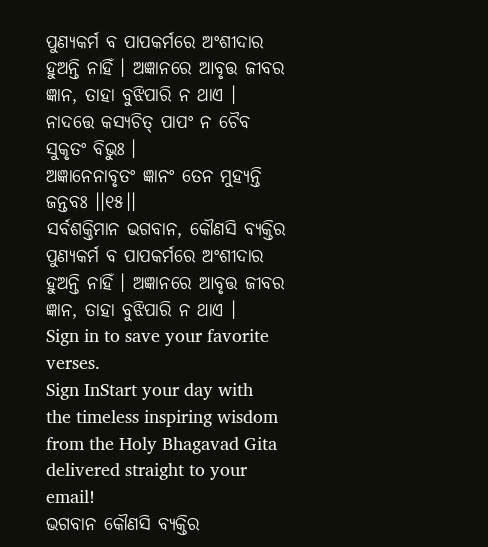ପୁଣ୍ୟକର୍ମ ବ ପାପକର୍ମରେ ଅଂଶୀଦାର ହୁଅନ୍ତି ନାହିଁ । ଅଜ୍ଞାନରେ ଆବୃତ୍ତ ଜୀବର ଜ୍ଞାନ, ତାହା ବୁଝିପାରି ନ ଥାଏ ।
ନାଦତ୍ତେ କସ୍ୟଚିତ୍ ପାପଂ ନ ଚୈବ ସୁକୃତଂ ବିଭୁଃ ।
ଅଜ୍ଞାନେନାବୃତଂ ଜ୍ଞାନଂ ତେନ ମୁହ୍ୟନ୍ତି ଜନ୍ତବଃ ।।୧୫।।
ସର୍ବଶକ୍ତିମାନ ଭଗବାନ, କୌଣସି ବ୍ୟକ୍ତିର ପୁଣ୍ୟକର୍ମ ବ ପାପକର୍ମରେ ଅଂଶୀଦାର ହୁଅନ୍ତି ନାହିଁ । ଅଜ୍ଞାନରେ ଆବୃତ୍ତ ଜୀବର ଜ୍ଞାନ, ତାହା ବୁଝିପାରି ନ ଥାଏ ।
Sign in to save your favorite verses.
Sign InStart your day with the timeless inspiring wisdom from the Holy Bhagavad Gita delivered straight to your email!
ଭଗବାନ କୌଣସି ବ୍ୟକ୍ତିର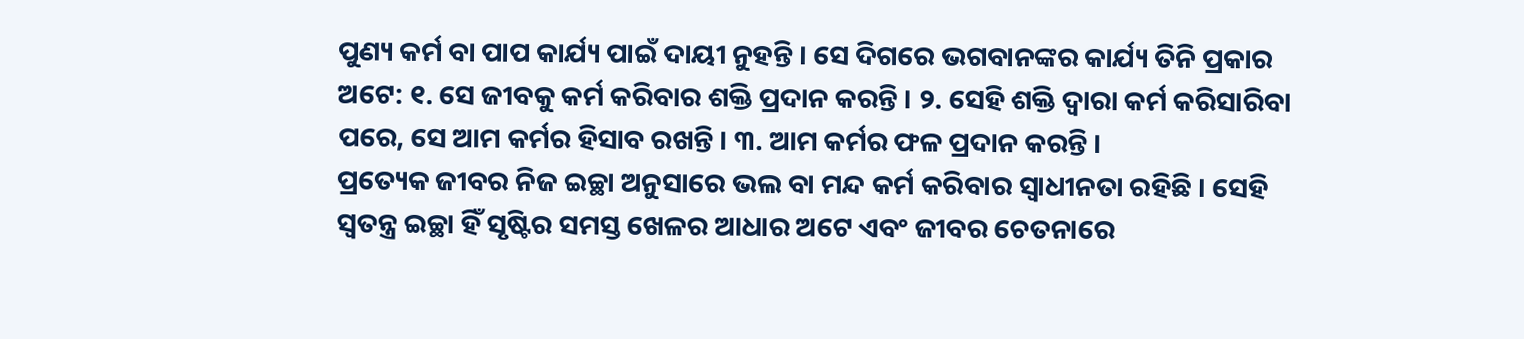ପୁଣ୍ୟ କର୍ମ ବା ପାପ କାର୍ଯ୍ୟ ପାଇଁ ଦାୟୀ ନୁହନ୍ତି । ସେ ଦିଗରେ ଭଗବାନଙ୍କର କାର୍ଯ୍ୟ ତିନି ପ୍ରକାର ଅଟେ: ୧. ସେ ଜୀବକୁ କର୍ମ କରିବାର ଶକ୍ତି ପ୍ରଦାନ କରନ୍ତି । ୨. ସେହି ଶକ୍ତି ଦ୍ୱାରା କର୍ମ କରିସାରିବା ପରେ, ସେ ଆମ କର୍ମର ହିସାବ ରଖନ୍ତି । ୩. ଆମ କର୍ମର ଫଳ ପ୍ରଦାନ କରନ୍ତି ।
ପ୍ରତ୍ୟେକ ଜୀବର ନିଜ ଇଚ୍ଛା ଅନୁସାରେ ଭଲ ବା ମନ୍ଦ କର୍ମ କରିବାର ସ୍ୱାଧୀନତା ରହିଛି । ସେହି ସ୍ୱତନ୍ତ୍ର ଇଚ୍ଛା ହିଁ ସୃଷ୍ଟିର ସମସ୍ତ ଖେଳର ଆଧାର ଅଟେ ଏବଂ ଜୀବର ଚେତନାରେ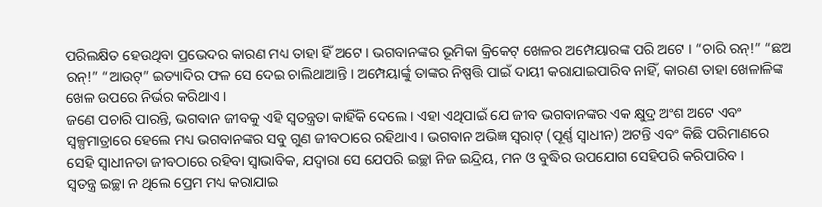ପରିଲକ୍ଷିତ ହେଉଥିବା ପ୍ରଭେଦର କାରଣ ମଧ୍ୟ ତାହା ହିଁ ଅଟେ । ଭଗବାନଙ୍କର ଭୂମିକା କ୍ରିକେଟ୍ ଖେଳର ଅମ୍ପେୟାରଙ୍କ ପରି ଅଟେ । “ଚାରି ରନ୍!” “ଛଅ ରନ୍!” “ଆଉଟ୍” ଇତ୍ୟାଦିର ଫଳ ସେ ଦେଇ ଚାଲିଥାଆନ୍ତି । ଅମ୍ପେୟାର୍ଙ୍କୁ ତାଙ୍କର ନିଷ୍ପତ୍ତି ପାଇଁ ଦାୟୀ କରାଯାଇପାରିବ ନାହିଁ, କାରଣ ତାହା ଖେଳାଳିଙ୍କ ଖେଳ ଉପରେ ନିର୍ଭର କରିଥାଏ ।
ଜଣେ ପଚାରି ପାରନ୍ତି, ଭଗବାନ ଜୀବକୁ ଏହି ସ୍ୱତନ୍ତ୍ରତା କାହିଁକି ଦେଲେ । ଏହା ଏଥିପାଇଁ ଯେ ଜୀବ ଭଗବାନଙ୍କର ଏକ କ୍ଷୁଦ୍ର ଅଂଶ ଅଟେ ଏବଂ ସ୍ୱଳ୍ପମାତ୍ରାରେ ହେଲେ ମଧ୍ୟ ଭଗବାନଙ୍କର ସବୁ ଗୁଣ ଜୀବଠାରେ ରହିଥାଏ । ଭଗବାନ ଅଭିଜ୍ଞ ସ୍ୱରାଟ୍ (ପୂର୍ଣ୍ଣ ସ୍ୱାଧୀନ) ଅଟନ୍ତି ଏବଂ କିଛି ପରିମାଣରେ ସେହି ସ୍ୱାଧୀନତା ଜୀବଠାରେ ରହିବା ସ୍ୱାଭାବିକ, ଯଦ୍ୱାରା ସେ ଯେପରି ଇଚ୍ଛା ନିଜ ଇନ୍ଦ୍ରିୟ, ମନ ଓ ବୁଦ୍ଧିର ଉପଯୋଗ ସେହିପରି କରିପାରିବ ।
ସ୍ୱତନ୍ତ୍ର ଇଚ୍ଛା ନ ଥିଲେ ପ୍ରେମ ମଧ୍ୟ କରାଯାଇ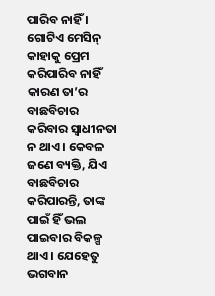ପାରିବ ନାହିଁ । ଗୋଟିଏ ମେସିନ୍ କାହାକୁ ପ୍ରେମ କରିପାରିବ ନାହିଁ କାରଣ ତା’ର ବାଛବିଚାର କରିବାର ସ୍ୱାଧୀନତା ନ ଥାଏ । କେବଳ ଜଣେ ବ୍ୟକ୍ତି, ଯିଏ ବାଛବିଚାର କରିପାରନ୍ତି, ତାଙ୍କ ପାଇଁ ହିଁ ଭଲ ପାଇବାର ବିକଳ୍ପ ଥାଏ । ଯେହେତୁ ଭଗବାନ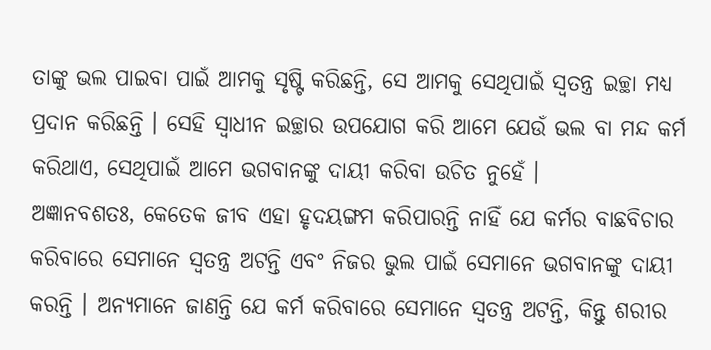ତାଙ୍କୁ ଭଲ ପାଇବା ପାଇଁ ଆମକୁ ସୃଷ୍ଟି କରିଛନ୍ତି, ସେ ଆମକୁ ସେଥିପାଇଁ ସ୍ୱତନ୍ତ୍ର ଇଚ୍ଛା ମଧ୍ୟ ପ୍ରଦାନ କରିଛନ୍ତି । ସେହି ସ୍ୱାଧୀନ ଇଚ୍ଛାର ଉପଯୋଗ କରି ଆମେ ଯେଉଁ ଭଲ ବା ମନ୍ଦ କର୍ମ କରିଥାଏ, ସେଥିପାଇଁ ଆମେ ଭଗବାନଙ୍କୁ ଦାୟୀ କରିବା ଉଚିତ ନୁହେଁ ।
ଅଜ୍ଞାନବଶତଃ, କେତେକ ଜୀବ ଏହା ହୃଦୟଙ୍ଗମ କରିପାରନ୍ତି ନାହିଁ ଯେ କର୍ମର ବାଛବିଚାର କରିବାରେ ସେମାନେ ସ୍ୱତନ୍ତ୍ର ଅଟନ୍ତି ଏବଂ ନିଜର ଭୁଲ ପାଇଁ ସେମାନେ ଭଗବାନଙ୍କୁ ଦାୟୀ କରନ୍ତି । ଅନ୍ୟମାନେ ଜାଣନ୍ତି ଯେ କର୍ମ କରିବାରେ ସେମାନେ ସ୍ୱତନ୍ତ୍ର ଅଟନ୍ତି, କିନ୍ତୁ ଶରୀର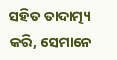ସହିତ ତାଦାତ୍ମ୍ୟ କରି, ସେମାନେ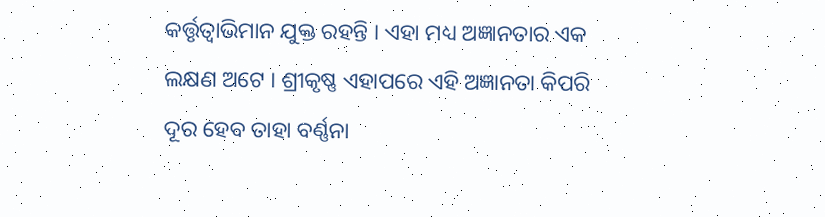କର୍ତ୍ତୃତ୍ୱାଭିମାନ ଯୁକ୍ତ ରହନ୍ତି । ଏହା ମଧ୍ୟ ଅଜ୍ଞାନତାର ଏକ ଲକ୍ଷଣ ଅଟେ । ଶ୍ରୀକୃଷ୍ଣ ଏହାପରେ ଏହି ଅଜ୍ଞାନତା କିପରି ଦୂର ହେବ ତାହା ବର୍ଣ୍ଣନା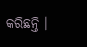କରିଛନ୍ତି ।